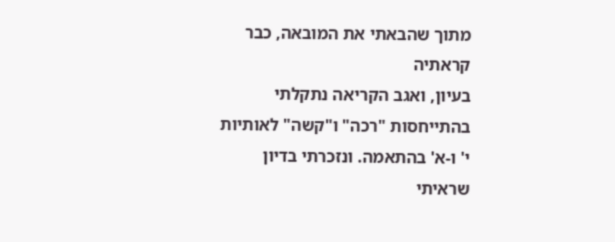מתוך שהבאתי את המובאה, כבר קראתיה
בעיון, ואגב הקריאה נתקלתי בהתייחסות "רכה" ו"קשה" לאותיות י' ו-א' בהתאמה. ונזכרתי בדיון שראיתי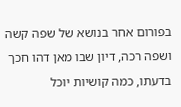בפורום אחר בנושא של שפה קשה ושפה רכה, דיון שבו מאן דהו חכך בדעתו, כמה קושיות יוכל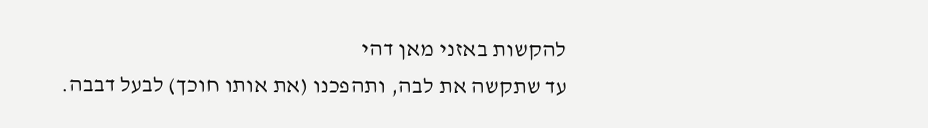להקשות באזני מאן דהי
עד שתקשה את לבה, ותהפכנו (את אותו חוכך) לבעל דבבה.